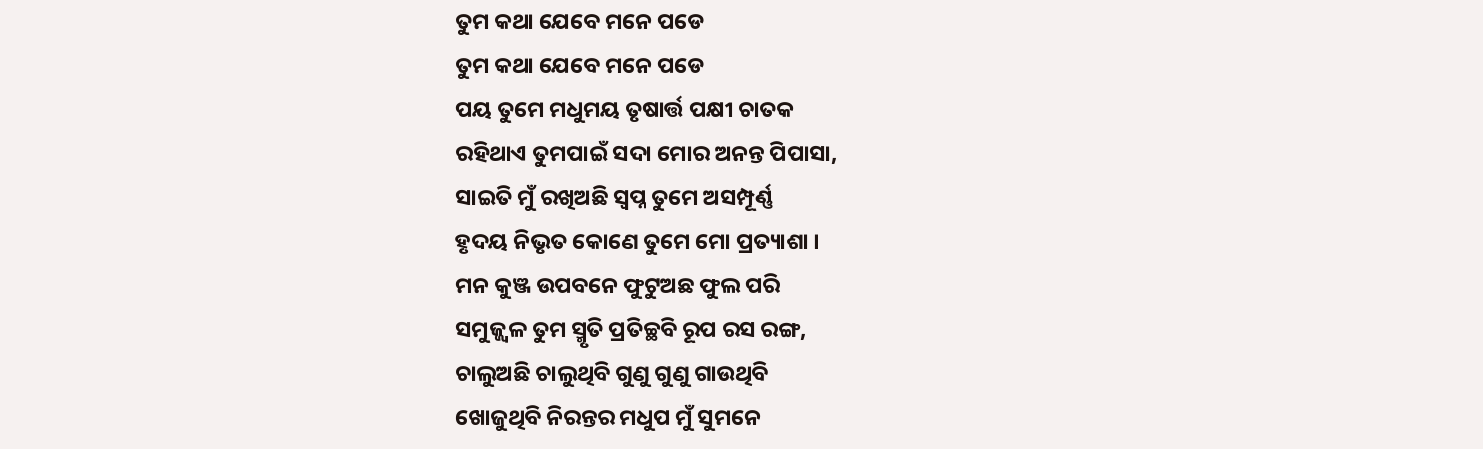ତୁମ କଥା ଯେବେ ମନେ ପଡେ
ତୁମ କଥା ଯେବେ ମନେ ପଡେ
ପୟ ତୁମେ ମଧୁମୟ ତୃଷାର୍ତ୍ତ ପକ୍ଷୀ ଚାତକ
ରହିଥାଏ ତୁମପାଇଁ ସଦା ମୋର ଅନନ୍ତ ପିପାସା,
ସାଇତି ମୁଁ ରଖିଅଛି ସ୍ବପ୍ନ ତୁମେ ଅସମ୍ପୂର୍ଣ୍ଣ
ହୃଦୟ ନିଭୃତ କୋଣେ ତୁମେ ମୋ ପ୍ରତ୍ୟାଶା ।
ମନ କୁଞ୍ଜ ଉପବନେ ଫୁଟୁଅଛ ଫୁଲ ପରି
ସମୁଜ୍ଜ୍ୱଳ ତୁମ ସ୍ମୃତି ପ୍ରତିଚ୍ଛବି ରୂପ ରସ ରଙ୍ଗ,
ଚାଲୁଅଛି ଚାଲୁଥିବି ଗୁଣୁ ଗୁଣୁ ଗାଉଥିବି
ଖୋଜୁଥିବି ନିରନ୍ତର ମଧୁପ ମୁଁ ସୁମନେ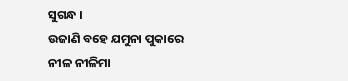ସୁଗନ୍ଧ ।
ଉଜାଣି ବହେ ଯମୁନା ପୁକାରେ ନୀଳ ନୀଳିମା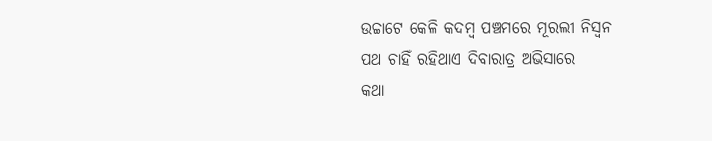ଉଚ୍ଚାଟେ କେଳି କଦମ୍ବ ପଞ୍ଚମରେ ମୂରଲୀ ନିସ୍ବନ
ପଥ ଚାହିଁ ରହିଥାଏ ଦିବାରାତ୍ର ଅଭିସାରେ
କଥା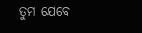ତୁମ ଯେବେ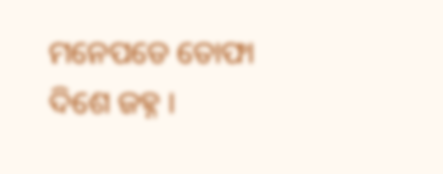ମନେପଡେ ତୋଫା ଦିଶେ ଜହ୍ନ ।